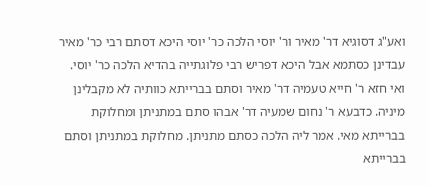ואע"ג דסוגיא דר' מאיר ור' יוסי הלכה כר' יוסי היכא דסתם רבי כר' מאיר עבדינן כסתמא אבל היכא דפריש רבי פלוגתייה בהדיא הלכה כר' יוסי. ואי חזא ר' חייא טעמיה דר' מאיר וסתם בברייתא כוותיה לא מקבלינן מיניה. כדבעא ר' נחום שמעיה דר' אבהו סתם במתניתן ומחלוקת בברייתא מאי. אמר ליה הלכה כסתם מתניתן. מחלוקת במתניתן וסתם בברייתא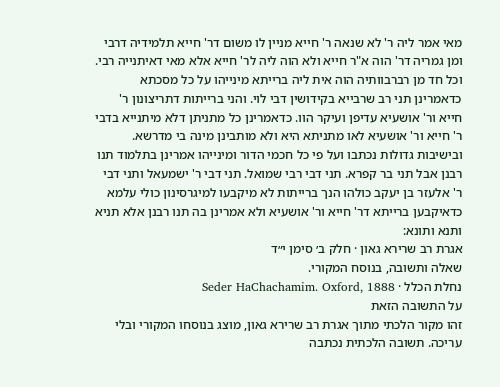מאי אמר ליה ר' לא שנאה ר' חייא מניין לו משום דר' חייא תלמידיה דרבי ומן גמריה דר' הוה א"ר חייא ולא הוה ליה לר' חייא אלא מאי דאיתנייה רבי. וכל חד מן רברבוותיה הוה אית ליה ברייתא מינייהו על כל מסכתא כדאמרינן תני רב שרבייא בקידושין דבי לוי. והני ברייתות דתריצונון ר' חייא ור' אושעיא עדיפן ועיקר הוו. כדאמרינן כל מתניתן דלא מיתנייא בדבי ר' חייא ור' אושעיא לאו מתניתא היא ולא מותבינן מינה בי מדרשא. ובישיבות גדולות נכתבו ועל פי כל חכמי הדור ומינייהו אמרינן בתלמוד תנו רבנן אבל תני בר קפרא. תני דבי רבי שמואל. תני דבי ר' ישמעאל ותני דבי ר' אלעזר בן יעקב כולהו הנך ברייתות לא מיקבעו למיגרסינון כולי עלמא כדאיקבען ברייתא דר' חייא ור' אושעיא ולא אמרינן בה תנו רבנן אלא תניא ותנא ותונא:
אגרת רב שרירא גאון · חלק ב׳ סימן י״ד
שאלה ותשובה, בנוסח המקורי.
נחלת הכלל · Seder HaChachamim. Oxford, 1888
על התשובה הזאת
זהו מקור הלכתי מתוך אגרת רב שרירא גאון, מוצג בנוסחו המקורי ובלי עריכה. תשובה הלכתית נכתבה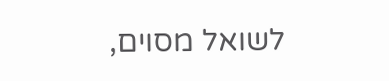לשואל מסוים,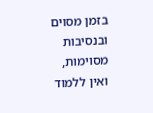בזמן מסוים ובנסיבות מסוימות, ואין ללמוד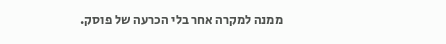ממנה למקרה אחר בלי הכרעה של פוסק.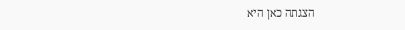הצגתה כאן היא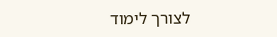לצורך לימוד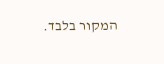המקור בלבד.